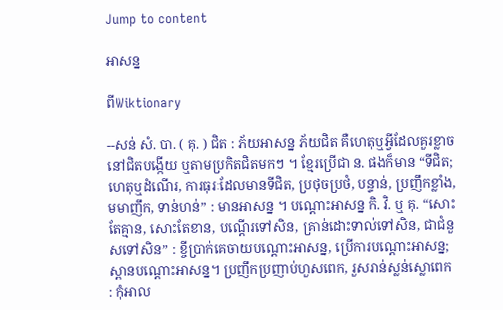Jump to content

អាសន្ន

ពីWiktionary

--សន់ សំ. បា. ( គុ. ) ជិត : ភ័យអាសន្ន ភ័យជិត គឺហេតុឬអ្វីដែលគួរខ្លាច នៅជិតបង្កើយ ឬតាមប្រកិតជិតមកៗ ។ ខ្មែរប្រើជា ន. ផងក៏មាន “ទីជិត; ហេតុឬដំណើរ, ការធុរៈដែលមានទីជិត, ប្រថុចប្រថំ, បន្ទាន់, ប្រញឹកខ្លាំង, មមាញឹក, ទាន់ហន់” : មានអាសន្ន ។ បណ្តោះអាសន្ន កិ. វិ. ឬ គុ. “សោះតែគ្មាន, សោះតែខាន, បណ្តើរទៅសិន, គ្រាន់ដោះទាល់ទៅសិន, ជាជំនួសទៅសិន” : ខ្ចីប្រាក់គេចាយបណ្តោះអាសន្ន, ប្រើការបណ្តោះអាសន្ន; ស្ពានបណ្តោះអាសន្ន។ ប្រញឹកប្រញាប់ហួសពេក, រួសរាន់ស្លន់ស្លោពេក : កុំអាល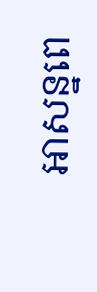អាសន្នពេ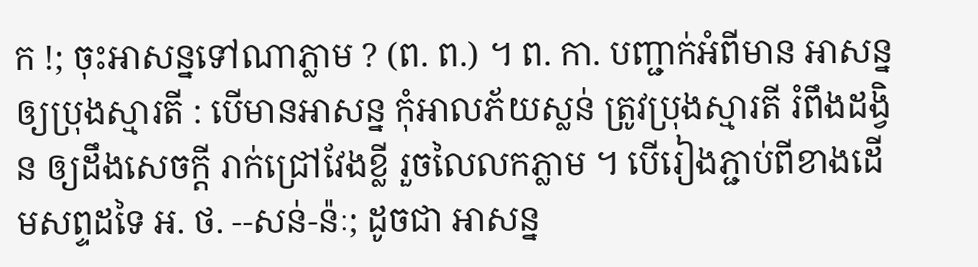ក !; ចុះអាសន្នទៅណាភ្លាម ? (ព. ព.) ។ ព. កា. បញ្ជាក់អំពីមាន អាសន្ន ឲ្យប្រុងស្មារតី : បើមានអាសន្ន កុំអាលភ័យស្លន់ ត្រូវប្រុងស្មារតី រំពឹងដង្វិន ឲ្យដឹងសេចក្ដី រាក់ជ្រៅវែងខ្លី រួចលៃលកភ្លាម ។ បើរៀងភ្ជាប់ពីខាងដើមសព្ទដទៃ អ. ថ. --សន់-ន៉ៈ; ដូចជា អាសន្ន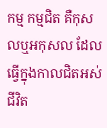កម្ម កម្មជិត គឺកុសលឬអកុសល ដែលធ្វើក្នុងកាលជិតអស់ជីវិត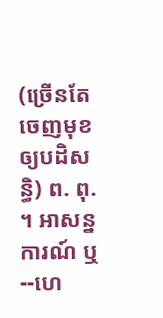(ច្រើនតែចេញមុខឲ្យបដិសន្ធិ) ព. ពុ. ។ អាសន្នការណ៍ ឬ--ហេ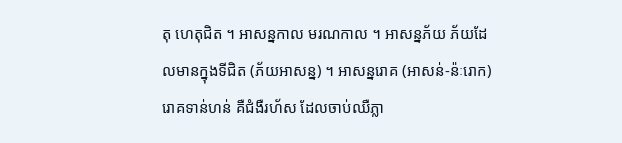តុ ហេតុជិត ។ អាសន្នកាល មរណកាល ។ អាសន្នភ័យ ភ័យដែលមានក្នុងទីជិត (ភ័យអាសន្ន) ។ អាសន្នរោគ (អាសន់-ន៉ៈរោក) រោគទាន់ហន់ គឺជំងឺរហ័ស ដែលចាប់ឈឺភ្លា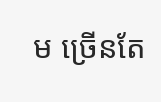ម ច្រើនតែ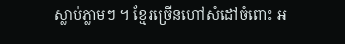ស្លាប់ភ្លាមៗ ។ ខ្មែរច្រើនហៅសំដៅចំពោះ អ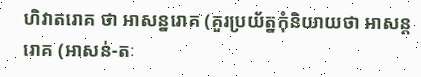ហិវាតរោគ ថា អាសន្នរោគ (គួរប្រយ័ត្នកុំនិយាយថា អាសន្តរោគ (អាសន់-តៈ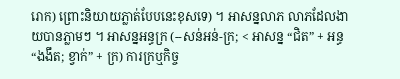រោក) ព្រោះនិយាយភ្លាត់បែបនេះខុសទេ) ។ អាសន្នលាភ លាភដែលងាយបានភ្លាមៗ ។ អាសន្នអន្ធក្រ (--សន់អន់-ក្រ; < អាសន្ន “ជិត” + អន្ធ “ងងឹត; ខ្វាក់” + ក្រ) ការក្រឬកិច្ច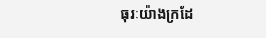ធុរៈយ៉ាងក្រដែ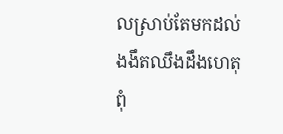លស្រាប់តែមកដល់ ងងឹតឈឹងដឹងហេតុពុំ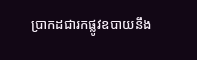ប្រាកដជារកផ្លូវឧបាយនឹង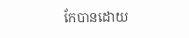កែបានដោយ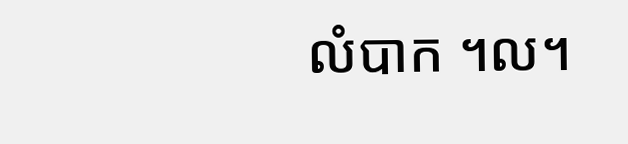លំបាក ។ល។